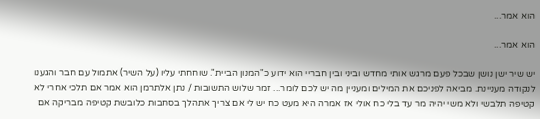הוא אמר...

הוא אמר...

יש שיר ישן נושן שבכל פעם מרגש אותי מחדש וביני ובין חבריי הוא ידוע כ"המנון הביית". שוחחתי עליו (על השיר) אתמול עם חבר והגענו לנקודה מעניינת. מביאה לפניכם את המילים ומעניין מה יש לכם לומר... זמר שלוש התשובות / נתן אלתרמן הוא אמר אם תלכי אחרי לא קטיפה תלבשי ולא משי יהיה מר עד בלי כח אולי אז אמרה היא מעט כח יש לי אם צריך אתהלך בסחבות כלובשת קטיפה מבריקה אם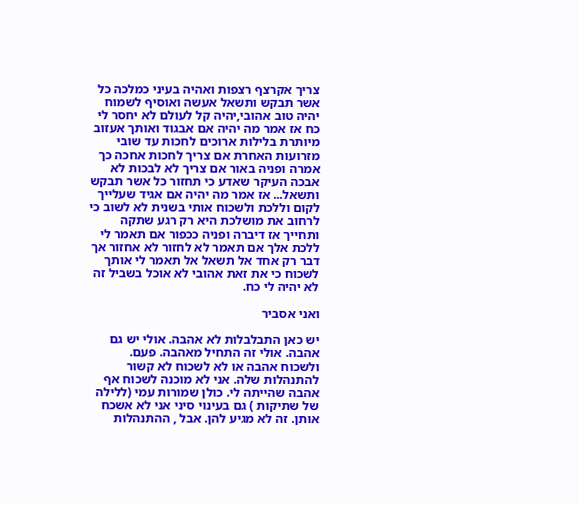צריך אקרצף רצפות ואהיה בעיני כמלכה כל אשר תבקש ותשאל אעשה ואוסיף לשמוח יהיה טוב אהובי,יהיה קל לעולם לא יחסר לי כח אז אמר מה יהיה אם אבגוד ואותך אעזוב מיותרת בלילות ארוכים לחכות עד שובי מזרועות האחרת אם צריך לחכות אחכה כך אמרה ופניה באור אם צריך לא לבכות לא אבכה העיקר שאדע כי תחזור כל אשר תבקש ותשאל... אז אמר מה יהיה אם אגיד שעלייך לקום וללכת ולשכוח אותי בשנית לא לשוב כי לרחוב את מושלכת היא רק רגע שתקה ותחייך אז דיברה ופניה ככפור אם תאמר לי ללכת אלך אם תאמר לא לחזור לא אחזור אך דבר רק אחד אל תשאל אל תאמר לי אותך לשכוח כי את זאת אהובי לא אוכל בשביל זה לא יהיה לי כח.

ואני אסביר

יש כאן התבלבלות לא אהבה. אולי יש גם אהבה. אולי זה התחיל מאהבה. פעם. ולשכוח אהבה או לא לשכוח לא קשור להתנהלות שלה. אני לא מוכנה לשכוח אף אהבה שהייתה לי. כולן שמורות עמי (ללילה של שתיקות ) גם בעינוי סיני אני לא אשכח אותן. זה לא מגיע להן. אבל , ההתנהלות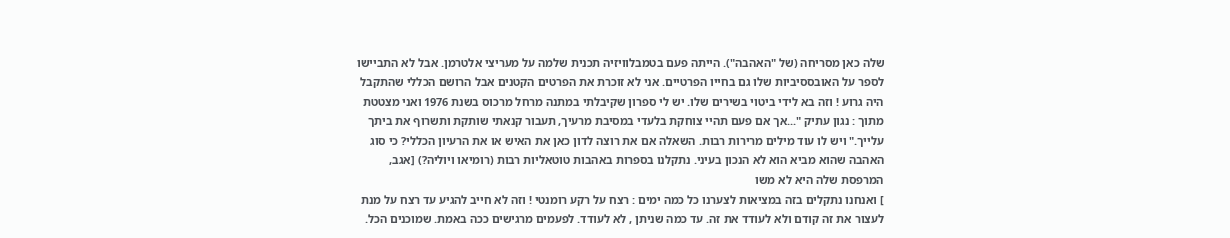שלה כאן מסריחה (של "האהבה"). הייתה פעם בטמבלוויזיה תכנית שלמה על מעריצי אלטרמן. אבל לא התביישו לספר על האובססיביות שלו גם בחייו הפרטיים. אני לא זוכרת את הפרטים הקטנים אבל הרושם הכללי שהתקבל היה גרוע ! וזה בא לידי ביטוי בשירים שלו. יש לי ספרון שקיבלתי במתנה מרחל מרכוס בשנת 1976 ואני מצטטת מתוך : נגון עתיק "...אך אם פעם תהיי צוחקת בלעדי במסיבת מרעיך, תעבור קנאתי שותקת ותשרוף את ביתך עלייך." ויש לו עוד מילים מרירות רבות. השאלה אם את רוצה לדון כאן את האיש או את הרעיון הכללי? כי סוג האהבה שהוא מביא הוא לא הנכון בעיני. נתקלנו בספרות באהבות טוטאליות רבות (רומיאו ויוליה?) [אגב, המרפסת שלה היא לא משו
] ואנחנו נתקלים בזה במציאות לצערנו כל כמה ימים : רצח על רקע רומנטי ! וזה לא חייב להגיע עד רצח על מנת לעצור את זה קודם ולא לעודד את זה. עד כמה שניתן , לא לעודד. לפעמים מרגישים ככה באמת. שמוכנים הכל.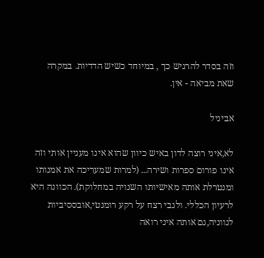וזה בסדר להרגיש כך , במיוחד כשיש הדדיות. במקרה שאת מביאה - אין.

אביגיל

לא,איני רוצה לדון באיש כיוון שהוא אינו מעניין אותי וזה אינו פורום ספרות ושירה... (למרות שמעריכה את אמנותו ומנטרלת אותה מאישיותו השנויה במחלוקת). הכוונה היא לרעיון הכללי. ולגבי רצח על רקע רומנטי,אובססיביות לגווניה,גם אותה איני רואה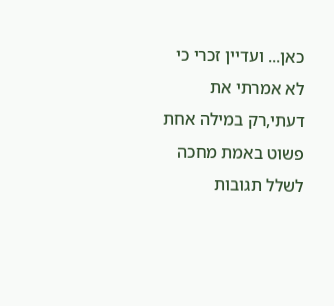כאן... ועדיין זכרי כי לא אמרתי את דעתי,רק במילה אחת
פשוט באמת מחכה לשלל תגובות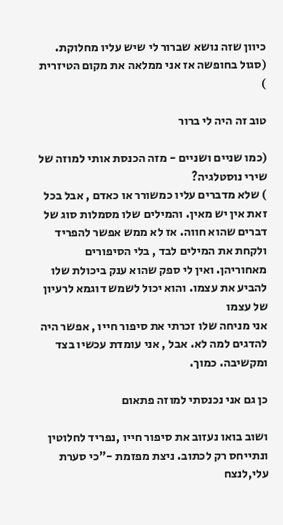כיוון שזה נושא שברור לי שיש עליו מחלוקת. (סגול בחופשה אז אני ממלאה את מקום הטיזרית
)

טוב זה היה לי ברור

(כמו שניים ושניים - מזה הכנסת אותי למוזה של שירי נוסטלגיה?
) שלא מדברים עליו כמשורר או כאדם , אבל בכל זאת אין יש מאין. והמילים שלו מסמלות סוג של דברים שהוא חווה. אז לא ממש אפשר להפריד ולקחת את המילים לבד , בלי הסיפורים מאחוריהן. ואין לי ספק שהוא ענק ביכולת שלו להביע את עצמו. והוא יכול לשמש דוגמא לרעיון של עצמו
אני מניחה שלו זכרתי את סיפור חייו , אפשר היה להדגים למה לא. אבל , אני עומדת עכשיו בצד ומקשיבה. כמוך.

כן גם אני נכנסתי למוזה פתאום

ושוב בואו נעזוב את סיפור חייו ,נפריד לחלוטין ונתייחס רק לכתוב. ניצת מפזמת -"כי סערת עלי,לנצח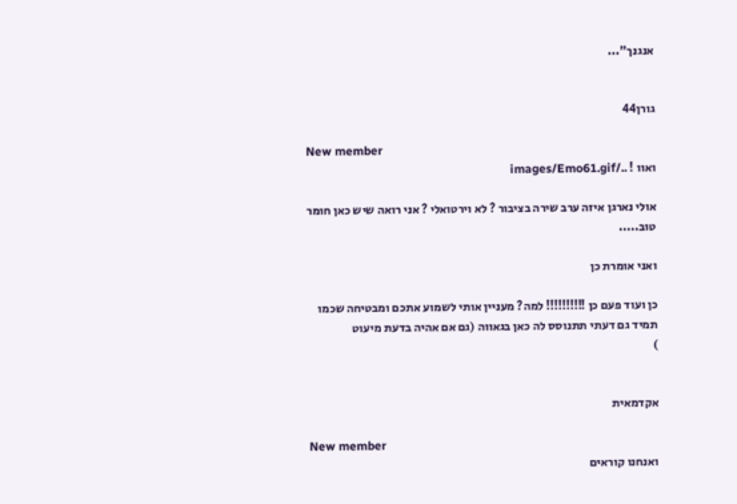אנגנך"...


גורן44

New member
ואוו ! ../images/Emo61.gif

אולי נארגן איזה ערב שירה בציבור ? לא וירטואלי ? אני רואה שיש כאן חומר טוב.....

ואני אומרת כן

כן ועוד פעם כן !!!!!!!!!! למה? מעניין אותי לשמוע אתכם ומבטיחה שכמו תמיד גם דעתי תתנוסס לה כאן בגאווה (גם אם אהיה בדעת מיעוט
)


אקדמאית

New member
ואנחנו קוראים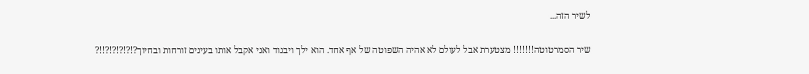לשיר הזה...

שיר הסמרטוטה!!!!!!! מצטערת אבל לעולם לא אהיה השפוטה של אף אחד. הוא ילך ויבגוד ואני אקבל אותו בעינים זורחות ובחיוך?!?!?!?!?!!?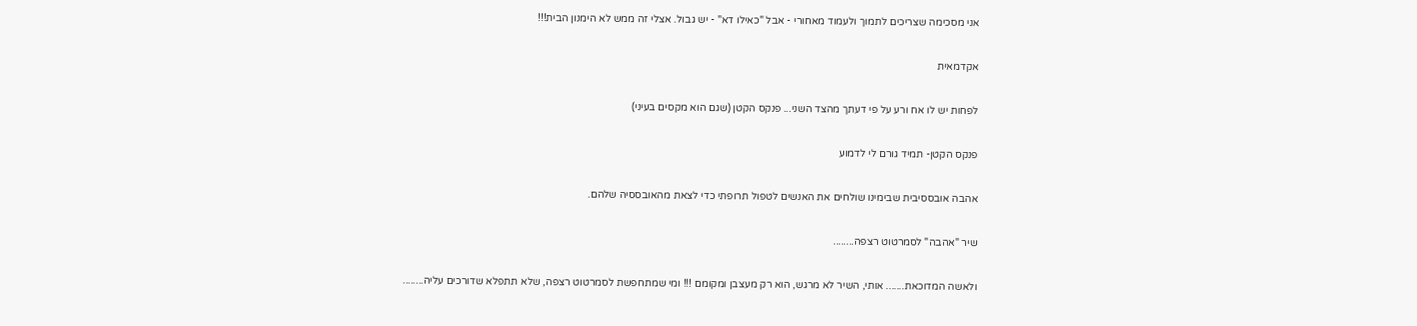אני מסכימה שצריכים לתמוך ולעמוד מאחורי - אבל "כאילו דא" - יש גבול. אצלי זה ממש לא הימנון הבית!!!

אקדמאית

לפחות יש לו אח ורע על פי דעתך מהצד השני... פנקס הקטן (שגם הוא מקסים בעיני)

פנקס הקטן- תמיד גורם לי לדמוע

אהבה אובססיבית שבימינו שולחים את האנשים לטפול תרופתי כדי לצאת מהאובססיה שלהם.

שיר "אהבה" לסמרטוט רצפה........

ולאשה המדוכאת....... אותי, השיר לא מרגש, הוא רק מעצבן ומקומם !!! ומי שמתחפשת לסמרטוט רצפה, שלא תתפלא שדורכים עליה........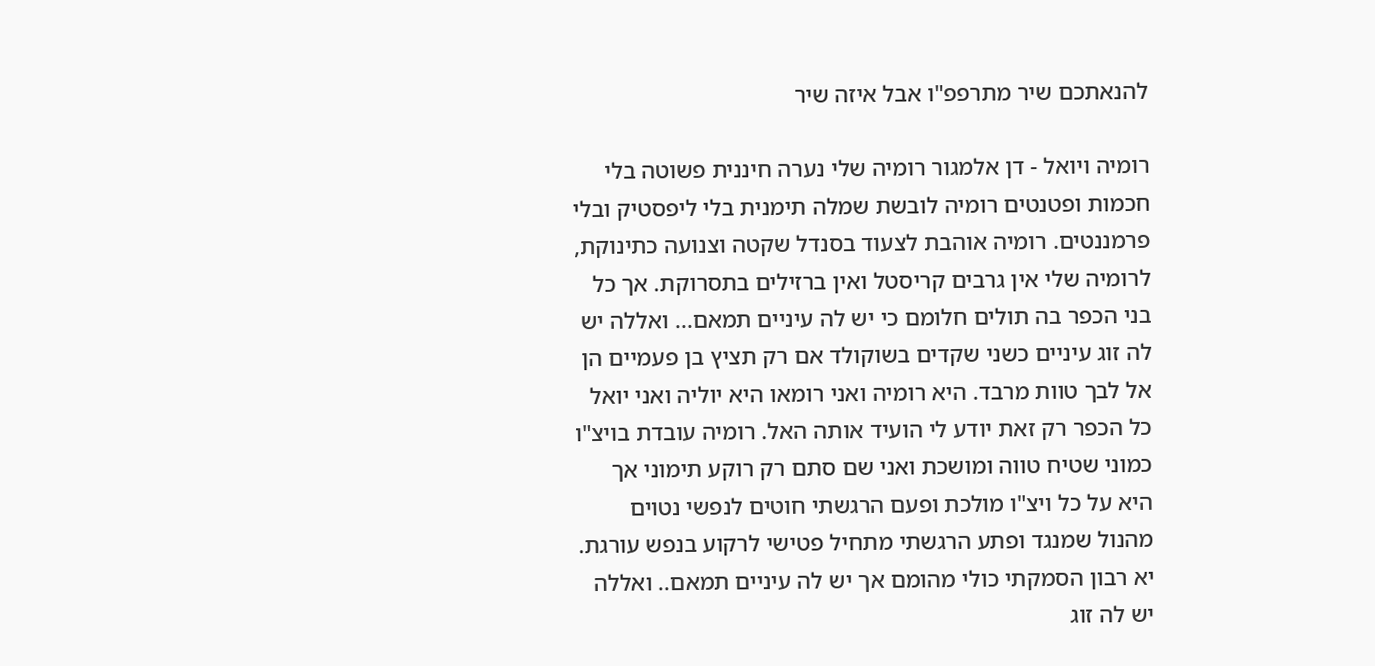להנאתכם שיר מתרפפ"ו אבל איזה שיר

רומיה ויואל - דן אלמגור רומיה שלי נערה חיננית פשוטה בלי חכמות ופטנטים רומיה לובשת שמלה תימנית בלי ליפסטיק ובלי פרמננטים. רומיה אוהבת לצעוד בסנדל שקטה וצנועה כתינוקת, לרומיה שלי אין גרבים קריסטל ואין ברזילים בתסרוקת. אך כל בני הכפר בה תולים חלומם כי יש לה עיניים תמאם... ואללה יש לה זוג עיניים כשני שקדים בשוקולד אם רק תציץ בן פעמיים הן אל לבך טוות מרבד. היא רומיה ואני רומאו היא יוליה ואני יואל כל הכפר רק זאת יודע לי הועיד אותה האל. רומיה עובדת בויצ"ו כמוני שטיח טווה ומושכת ואני שם סתם רק רוקע תימוני אך היא על כל ויצ"ו מולכת ופעם הרגשתי חוטים לנפשי נטוים מהנול שמנגד ופתע הרגשתי מתחיל פטישי לרקוע בנפש עורגת. יא רבון הסמקתי כולי מהומם אך יש לה עיניים תמאם.. ואללה יש לה זוג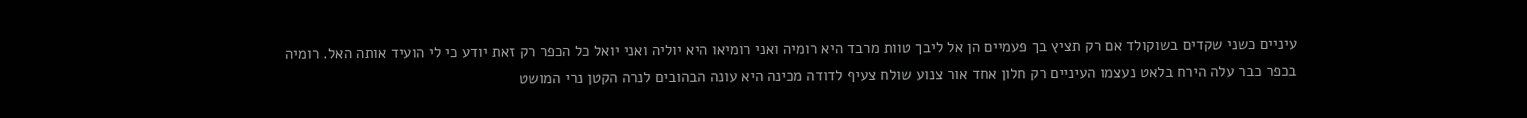עיניים כשני שקדים בשוקולד אם רק תציץ בך פעמיים הן אל ליבך טוות מרבד היא רומיה ואני רומיאו היא יוליה ואני יואל כל הכפר רק זאת יודע כי לי הועיד אותה האל. רומיה בכפר כבר עלה הירח בלאט נעצמו העיניים רק חלון אחד אור צנוע שולח צעיף לדודה מכינה היא עונה הבהובים לנרה הקטן נרי המושט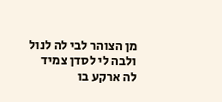מן הצוהר לבי לה לנול ולבה לי לסדן צמיד לה ארקע בו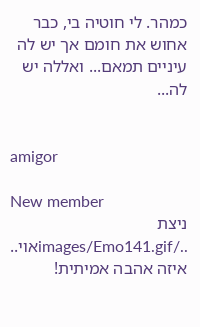כמהר. לי חוטיה בי, כבר אחוש את חומם אך יש לה עיניים תמאם... ואללה יש לה...


amigor

New member
ניצת ../images/Emo141.gifאוי.. איזה אהבה אמיתית!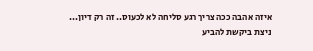איזה אהבה ככה צריך רגע סליחה לא לכעוס.. זה רק דיון...
ניצת ביקשת להביע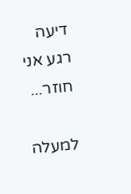דיעה רגע אני חוזר...

למעלה